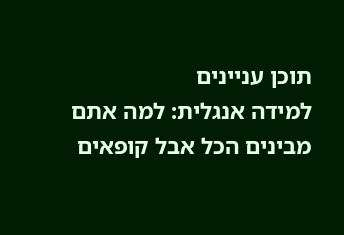תוכן עניינים
למידה אנגלית: למה אתם מבינים הכל אבל קופאים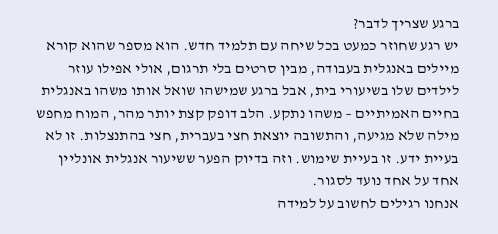ברגע שצריך לדבר?
יש רגע שחוזר כמעט בכל שיחה עם תלמיד חדש. הוא מספר שהוא קורא מיילים באנגלית בעבודה, מבין סרטים בלי תרגום, אולי אפילו עוזר לילדים שלו בשיעורי בית, אבל ברגע שמישהו שואל אותו משהו באנגלית בחיים האמיתיים – משהו נתקע. הלב דופק קצת יותר מהר, המוח מחפש מילה שלא מגיעה, והתשובה יוצאת חצי בעברית, חצי בהתנצלות. זו לא בעיית ידע. זו בעיית שימוש. וזה בדיוק הפער ששיעור אנגלית אונליין אחד על אחד נועד לסגור.
אנחנו רגילים לחשוב על למידה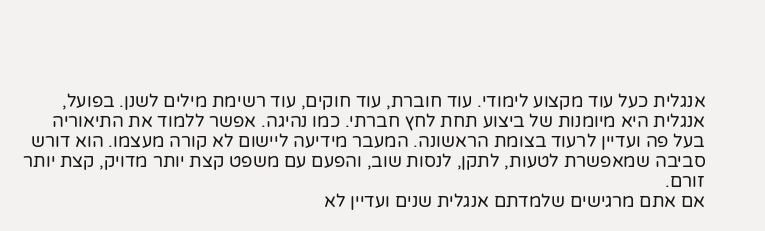אנגלית כעל עוד מקצוע לימודי. עוד חוברת, עוד חוקים, עוד רשימת מילים לשנן. בפועל, אנגלית היא מיומנות של ביצוע תחת לחץ חברתי. כמו נהיגה. אפשר ללמוד את התיאוריה בעל פה ועדיין לרעוד בצומת הראשונה. המעבר מידיעה ליישום לא קורה מעצמו. הוא דורש סביבה שמאפשרת לטעות, לתקן, לנסות שוב, והפעם עם משפט קצת יותר מדויק, קצת יותר זורם.
אם אתם מרגישים שלמדתם אנגלית שנים ועדיין לא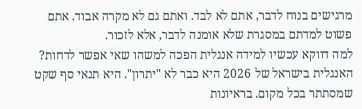מרגישים בנוח לדבר, אתם לא לבד. ואתם גם לא מקרה אבוד. אתם פשוט למדתם במסגרת שלא אומנה לדבר, אלא לזכור.
למה דווקא עכשיו למידה אנגלית הפכה למשהו שאי אפשר לדחות?
האנגלית בישראל של 2026 היא כבר לא "יתרון". היא תנאי סף שקט שמסתתר בכל מקום. בראיונות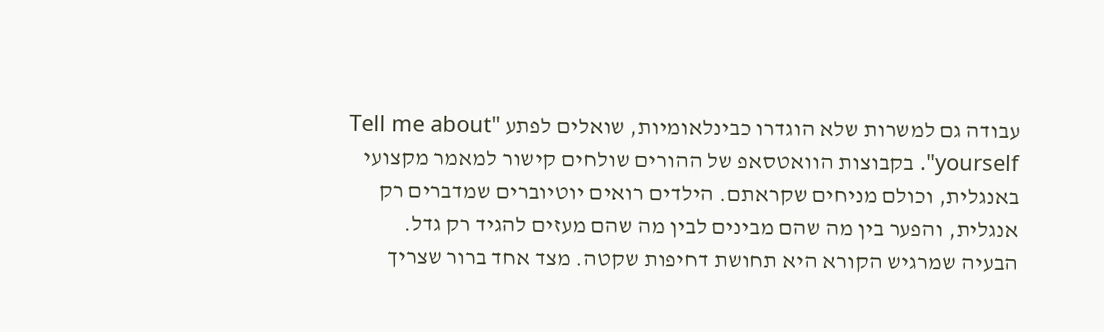עבודה גם למשרות שלא הוגדרו כבינלאומיות, שואלים לפתע "Tell me about yourself". בקבוצות הוואטסאפ של ההורים שולחים קישור למאמר מקצועי באנגלית, וכולם מניחים שקראתם. הילדים רואים יוטיוברים שמדברים רק אנגלית, והפער בין מה שהם מבינים לבין מה שהם מעזים להגיד רק גדל.
הבעיה שמרגיש הקורא היא תחושת דחיפות שקטה. מצד אחד ברור שצריך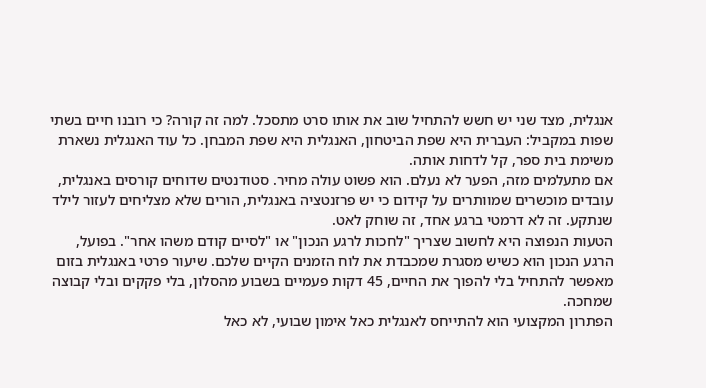אנגלית, מצד שני יש חשש להתחיל שוב את אותו סרט מתסכל. למה זה קורה? כי רובנו חיים בשתי שפות במקביל: העברית היא שפת הביטחון, האנגלית היא שפת המבחן. כל עוד האנגלית נשארת משימת בית ספר, קל לדחות אותה.
אם מתעלמים מזה, הפער לא נעלם. הוא פשוט עולה מחיר. סטודנטים שדוחים קורסים באנגלית, עובדים מוכשרים שמוותרים על קידום כי יש פרזנטציה באנגלית, הורים שלא מצליחים לעזור לילד שנתקע. זה לא דרמטי ברגע אחד, זה שוחק לאט.
הטעות הנפוצה היא לחשוב שצריך "לחכות לרגע הנכון" או "לסיים קודם משהו אחר". בפועל, הרגע הנכון הוא כשיש מסגרת שמכבדת את לוח הזמנים הקיים שלכם. שיעור פרטי באנגלית בזום מאפשר להתחיל בלי להפוך את החיים, 45 דקות פעמיים בשבוע מהסלון, בלי פקקים ובלי קבוצה שמחכה.
הפתרון המקצועי הוא להתייחס לאנגלית כאל אימון שבועי, לא כאל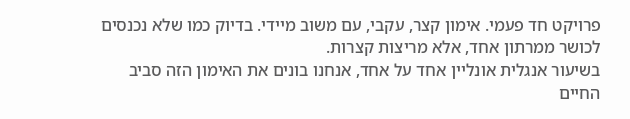פרויקט חד פעמי. אימון קצר, עקבי, עם משוב מיידי. בדיוק כמו שלא נכנסים לכושר ממרתון אחד, אלא מריצות קצרות.
בשיעור אנגלית אונליין אחד על אחד, אנחנו בונים את האימון הזה סביב החיים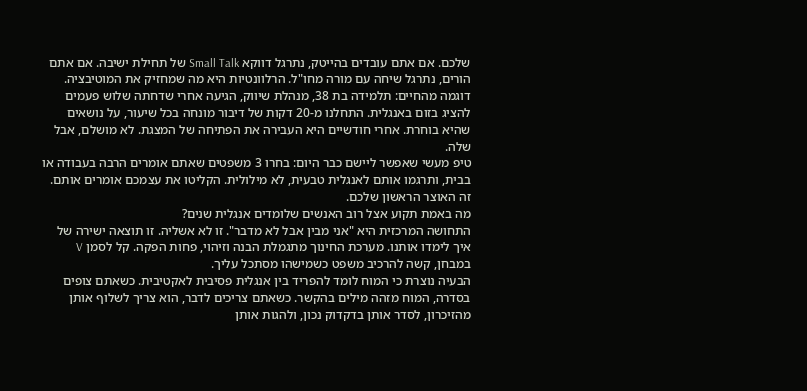שלכם. אם אתם עובדים בהייטק, נתרגל דווקא Small Talk של תחילת ישיבה. אם אתם הורים, נתרגל שיחה עם מורה מחו"ל. הרלוונטיות היא מה שמחזיק את המוטיבציה.
דוגמה מהחיים: תלמידה בת 38, מנהלת שיווק, הגיעה אחרי שדחתה שלוש פעמים להציג בזום באנגלית. התחלנו מ-20 דקות של דיבור מונחה בכל שיעור, על נושאים שהיא בוחרת. אחרי חודשיים היא העבירה את הפתיחה של המצגת. לא מושלם, אבל שלה.
טיפ מעשי שאפשר ליישם כבר היום: בחרו 3 משפטים שאתם אומרים הרבה בעבודה או בבית, ותרגמו אותם לאנגלית טבעית, לא מילולית. הקליטו את עצמכם אומרים אותם. זה האוצר הראשון שלכם.
מה באמת תקוע אצל רוב האנשים שלומדים אנגלית שנים?
התחושה המרכזית היא "אני מבין אבל לא מדבר". זו לא אשליה. זו תוצאה ישירה של איך לימדו אותנו. מערכת החינוך מתגמלת הבנה וזיהוי, פחות הפקה. קל לסמן V במבחן, קשה להרכיב משפט כשמישהו מסתכל עליך.
הבעיה נוצרת כי המוח לומד להפריד בין אנגלית פסיבית לאקטיבית. כשאתם צופים בסדרה, המוח מזהה מילים בהקשר. כשאתם צריכים לדבר, הוא צריך לשלוף אותן מהזיכרון, לסדר אותן בדקדוק נכון, ולהגות אותן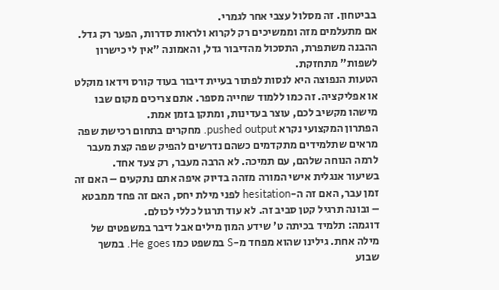בביטחון. זה מסלול עצבי אחר לגמרי.
אם מתעלמים מזה וממשיכים רק לקרוא ולראות סדרות, הפער רק גדל. ההבנה משתפרת, התסכול מהדיבור גדל, והאמונה "אין לי כישרון לשפות" מתחזקת.
הטעות הנפוצה היא לנסות לפתור בעיית דיבור בעוד קורס וידאו מוקלט או אפליקציה. זה כמו ללמוד שחייה מספר. אתם צריכים מקום שבו מישהו מקשיב לכם, עוצר בעדינות, ומתקן בזמן אמת.
הפתרון המקצועי נקרא pushed output. מחקרים בתחום רכישת שפה מראים שתלמידים מתקדמים כשהם נדרשים להפיק שפה קצת מעבר לרמה הנוחה שלהם, עם תמיכה. לא הרבה מעבר, רק צעד אחד.
בשיעור אנגלית אישי המורה מזהה בדיוק איפה אתם נתקעים – האם זה זמן עבר, האם זה ה-hesitation לפני מילת יחס, האם זה פחד ממבטא – ובונה תרגיל קטן סביב זה. לא עוד תרגול כללי לכולם.
דוגמה: תלמיד בכיתה ט' שידע המון מילים אבל דיבר במשפטים של מילה אחת. גילינו שהוא מפחד מ-S במשפט כמו He goes. במשך שבוע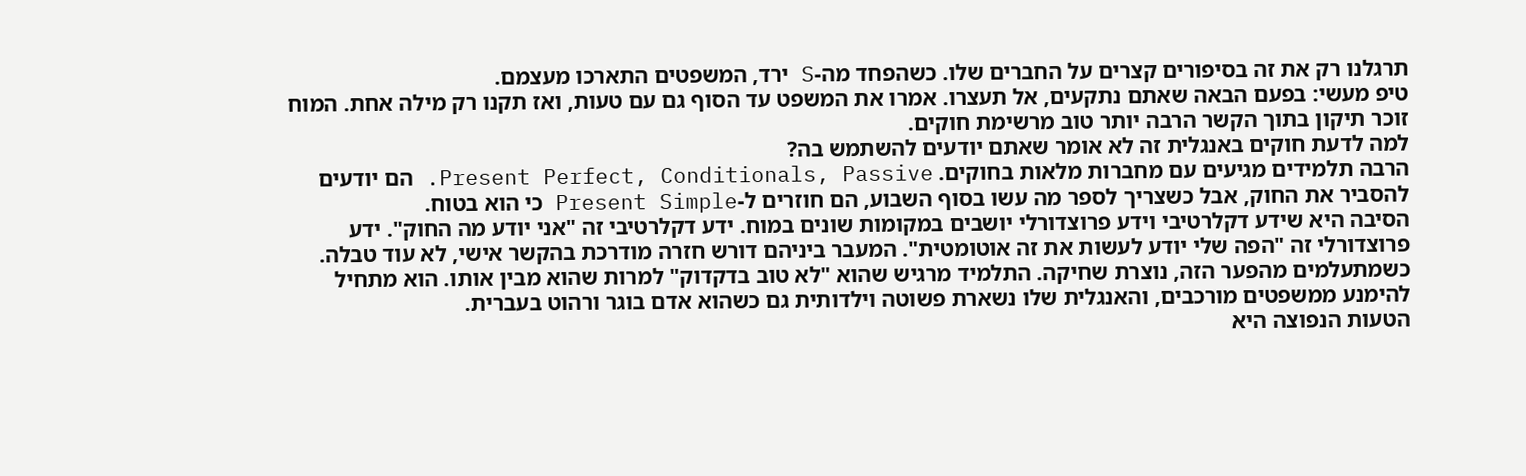תרגלנו רק את זה בסיפורים קצרים על החברים שלו. כשהפחד מה-S ירד, המשפטים התארכו מעצמם.
טיפ מעשי: בפעם הבאה שאתם נתקעים, אל תעצרו. אמרו את המשפט עד הסוף גם עם טעות, ואז תקנו רק מילה אחת. המוח זוכר תיקון בתוך הקשר הרבה יותר טוב מרשימת חוקים.
למה לדעת חוקים באנגלית זה לא אומר שאתם יודעים להשתמש בה?
הרבה תלמידים מגיעים עם מחברות מלאות בחוקים. Present Perfect, Conditionals, Passive. הם יודעים להסביר את החוק, אבל כשצריך לספר מה עשו בסוף השבוע, הם חוזרים ל-Present Simple כי הוא בטוח.
הסיבה היא שידע דקלרטיבי וידע פרוצדורלי יושבים במקומות שונים במוח. ידע דקלרטיבי זה "אני יודע מה החוק". ידע פרוצדורלי זה "הפה שלי יודע לעשות את זה אוטומטית". המעבר ביניהם דורש חזרה מודרכת בהקשר אישי, לא עוד טבלה.
כשמתעלמים מהפער הזה, נוצרת שחיקה. התלמיד מרגיש שהוא "לא טוב בדקדוק" למרות שהוא מבין אותו. הוא מתחיל להימנע ממשפטים מורכבים, והאנגלית שלו נשארת פשוטה וילדותית גם כשהוא אדם בוגר ורהוט בעברית.
הטעות הנפוצה היא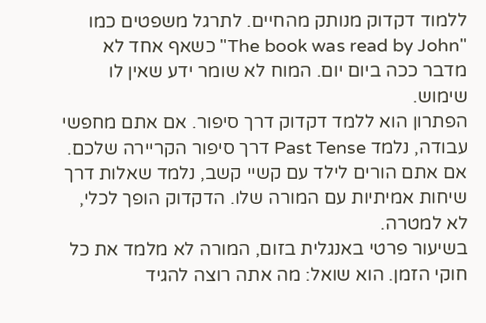ללמוד דקדוק מנותק מהחיים. לתרגל משפטים כמו "The book was read by John" כשאף אחד לא מדבר ככה ביום יום. המוח לא שומר ידע שאין לו שימוש.
הפתרון הוא ללמד דקדוק דרך סיפור. אם אתם מחפשי עבודה, נלמד Past Tense דרך סיפור הקריירה שלכם. אם אתם הורים לילד עם קשיי קשב, נלמד שאלות דרך שיחות אמיתיות עם המורה שלו. הדקדוק הופך לכלי, לא למטרה.
בשיעור פרטי באנגלית בזום, המורה לא מלמד את כל חוקי הזמן. הוא שואל: מה אתה רוצה להגיד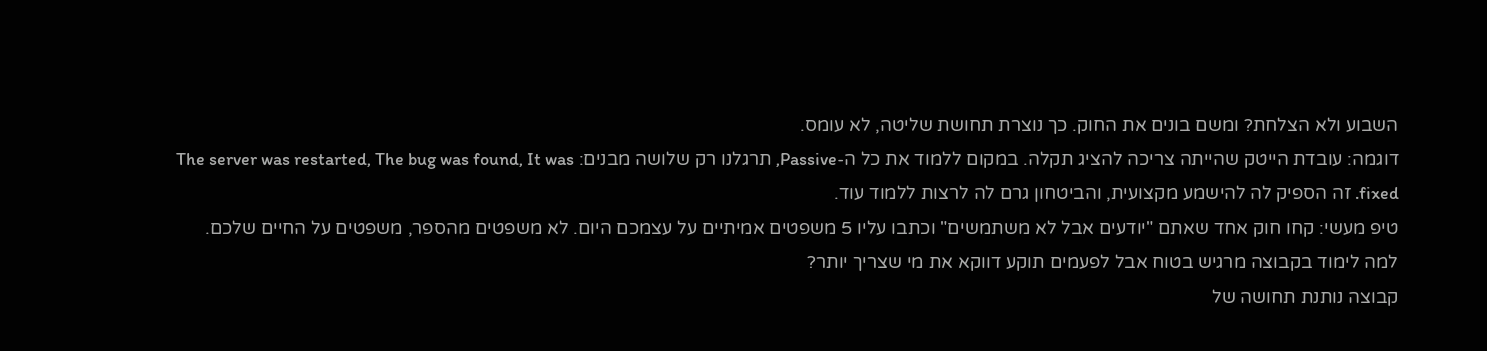השבוע ולא הצלחת? ומשם בונים את החוק. כך נוצרת תחושת שליטה, לא עומס.
דוגמה: עובדת הייטק שהייתה צריכה להציג תקלה. במקום ללמוד את כל ה-Passive, תרגלנו רק שלושה מבנים: The server was restarted, The bug was found, It was fixed. זה הספיק לה להישמע מקצועית, והביטחון גרם לה לרצות ללמוד עוד.
טיפ מעשי: קחו חוק אחד שאתם "יודעים אבל לא משתמשים" וכתבו עליו 5 משפטים אמיתיים על עצמכם היום. לא משפטים מהספר, משפטים על החיים שלכם.
למה לימוד בקבוצה מרגיש בטוח אבל לפעמים תוקע דווקא את מי שצריך יותר?
קבוצה נותנת תחושה של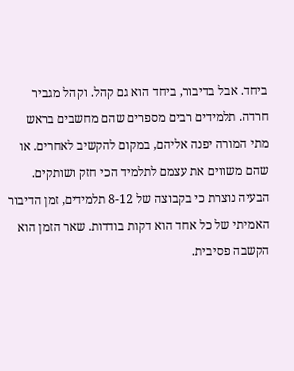ביחד. אבל בדיבור, ביחד הוא גם קהל. וקהל מגביר חרדה. תלמידים רבים מספרים שהם מחשבים בראש מתי המורה יפנה אליהם, במקום להקשיב לאחרים. או שהם משווים את עצמם לתלמיד הכי חזק ושותקים.
הבעיה נוצרת כי בקבוצה של 8-12 תלמידים, זמן הדיבור האמיתי של כל אחד הוא דקות בודדות. שאר הזמן הוא הקשבה פסיבית.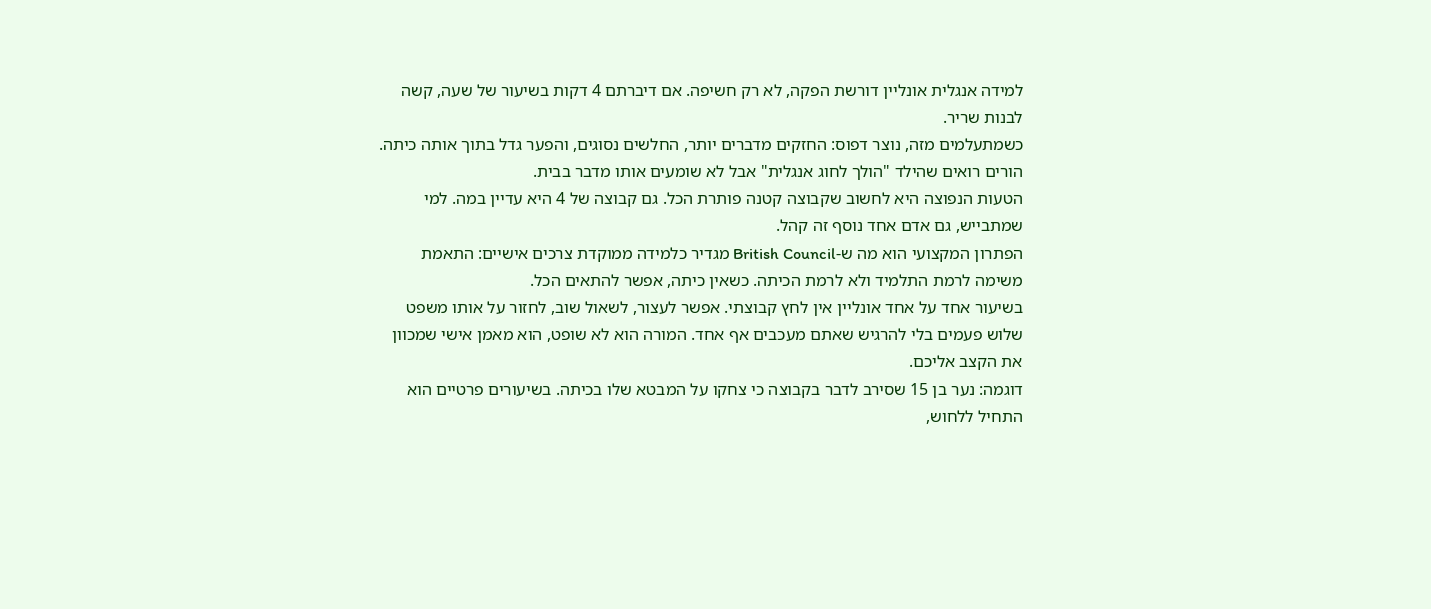למידה אנגלית אונליין דורשת הפקה, לא רק חשיפה. אם דיברתם 4 דקות בשיעור של שעה, קשה לבנות שריר.
כשמתעלמים מזה, נוצר דפוס: החזקים מדברים יותר, החלשים נסוגים, והפער גדל בתוך אותה כיתה. הורים רואים שהילד "הולך לחוג אנגלית" אבל לא שומעים אותו מדבר בבית.
הטעות הנפוצה היא לחשוב שקבוצה קטנה פותרת הכל. גם קבוצה של 4 היא עדיין במה. למי שמתבייש, גם אדם אחד נוסף זה קהל.
הפתרון המקצועי הוא מה ש-British Council מגדיר כלמידה ממוקדת צרכים אישיים: התאמת משימה לרמת התלמיד ולא לרמת הכיתה. כשאין כיתה, אפשר להתאים הכל.
בשיעור אחד על אחד אונליין אין לחץ קבוצתי. אפשר לעצור, לשאול שוב, לחזור על אותו משפט שלוש פעמים בלי להרגיש שאתם מעכבים אף אחד. המורה הוא לא שופט, הוא מאמן אישי שמכוון את הקצב אליכם.
דוגמה: נער בן 15 שסירב לדבר בקבוצה כי צחקו על המבטא שלו בכיתה. בשיעורים פרטיים הוא התחיל ללחוש,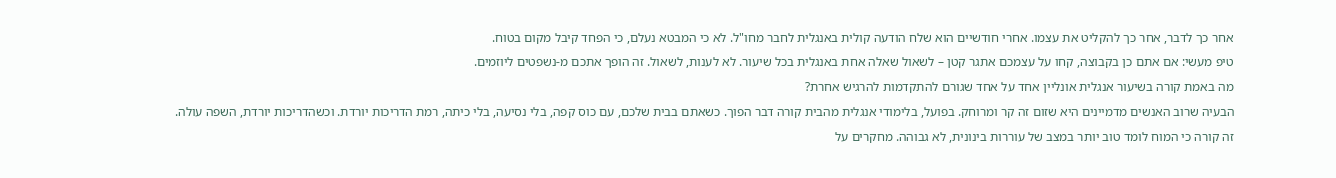אחר כך לדבר, אחר כך להקליט את עצמו. אחרי חודשיים הוא שלח הודעה קולית באנגלית לחבר מחו"ל. לא כי המבטא נעלם, כי הפחד קיבל מקום בטוח.
טיפ מעשי: אם אתם כן בקבוצה, קחו על עצמכם אתגר קטן – לשאול שאלה אחת באנגלית בכל שיעור. לא לענות, לשאול. זה הופך אתכם מ-נשפטים ליוזמים.
מה באמת קורה בשיעור אנגלית אונליין אחד על אחד שגורם להתקדמות להרגיש אחרת?
הבעיה שרוב האנשים מדמיינים היא שזום זה קר ומרוחק. בפועל, בלימודי אנגלית מהבית קורה דבר הפוך. כשאתם בבית שלכם, עם כוס קפה, בלי נסיעה, בלי כיתה, רמת הדריכות יורדת. וכשהדריכות יורדת, השפה עולה.
זה קורה כי המוח לומד טוב יותר במצב של עוררות בינונית, לא גבוהה. מחקרים על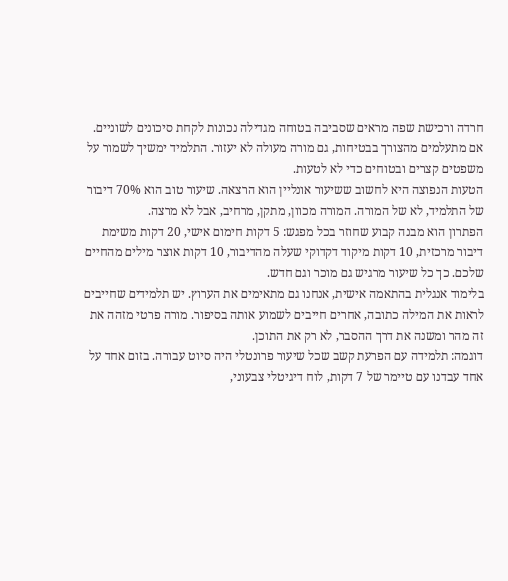חרדה ורכישת שפה מראים שסביבה בטוחה מגדילה נכונות לקחת סיכונים לשוניים.
אם מתעלמים מהצורך בבטיחות, גם מורה מעולה לא יעזור. התלמיד ימשיך לשמור על משפטים קצרים ובטוחים כדי לא לטעות.
הטעות הנפוצה היא לחשוב ששיעור אונליין הוא הרצאה. שיעור טוב הוא 70% דיבור של התלמיד, לא של המורה. המורה מכוון, מתקן, מרחיב, אבל לא מרצה.
הפתרון הוא מבנה קבוע שחוזר בכל מפגש: 5 דקות חימום אישי, 20 דקות משימת דיבור מרכזית, 10 דקות מיקוד דקדוקי שעלה מהדיבור, 10 דקות אוצר מילים מהחיים שלכם. כך כל שיעור מרגיש גם מוכר וגם חדש.
בלימוד אנגלית בהתאמה אישית, אנחנו גם מתאימים את הערוץ. יש תלמידים שחייבים לראות את המילה כתובה, אחרים חייבים לשמוע אותה בסיפור. מורה פרטי מזהה את זה מהר ומשנה את דרך ההסבר, לא רק את התוכן.
דוגמה: תלמידה עם הפרעת קשב שכל שיעור פרונטלי היה סיוט עבורה. בזום אחד על אחד עבדנו עם טיימר של 7 דקות, לוח דיגיטלי צבעוני,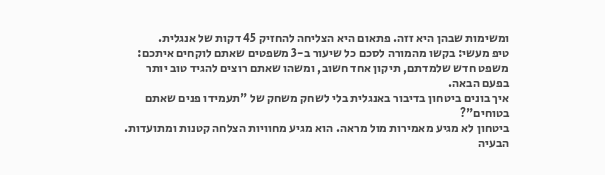ומשימות שבהן היא זזה. פתאום היא הצליחה להחזיק 45 דקות של אנגלית.
טיפ מעשי: בקשו מהמורה לסכם כל שיעור ב-3 משפטים שאתם לוקחים איתכם: משפט חדש שלמדתם, תיקון אחד חשוב, ומשהו שאתם רוצים להגיד טוב יותר בפעם הבאה.
איך בונים ביטחון בדיבור באנגלית בלי לשחק משחק של "תעמידו פנים שאתם בטוחים"?
ביטחון לא מגיע מאמירות מול מראה. הוא מגיע מחוויות הצלחה קטנות ומתועדות. הבעיה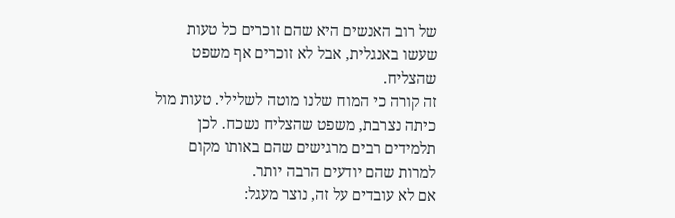של רוב האנשים היא שהם זוכרים כל טעות שעשו באנגלית, אבל לא זוכרים אף משפט שהצליח.
זה קורה כי המוח שלנו מוטה לשלילי. טעות מול כיתה נצרבת, משפט שהצליח נשכח. לכן תלמידים רבים מרגישים שהם באותו מקום למרות שהם יודעים הרבה יותר.
אם לא עובדים על זה, נוצר מעגל: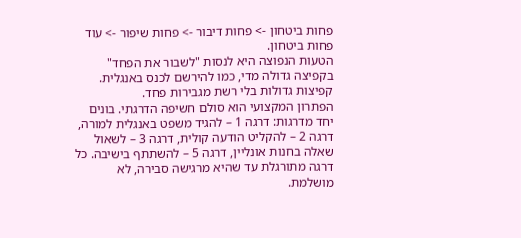פחות ביטחון -> פחות דיבור -> פחות שיפור -> עוד פחות ביטחון.
הטעות הנפוצה היא לנסות "לשבור את הפחד" בקפיצה גדולה מדי, כמו להירשם לכנס באנגלית. קפיצות גדולות בלי רשת מגבירות פחד.
הפתרון המקצועי הוא סולם חשיפה הדרגתי. בונים יחד מדרגות: דרגה 1 – להגיד משפט באנגלית למורה, דרגה 2 – להקליט הודעה קולית, דרגה 3 – לשאול שאלה בחנות אונליין, דרגה 5 – להשתתף בישיבה. כל דרגה מתורגלת עד שהיא מרגישה סבירה, לא מושלמת.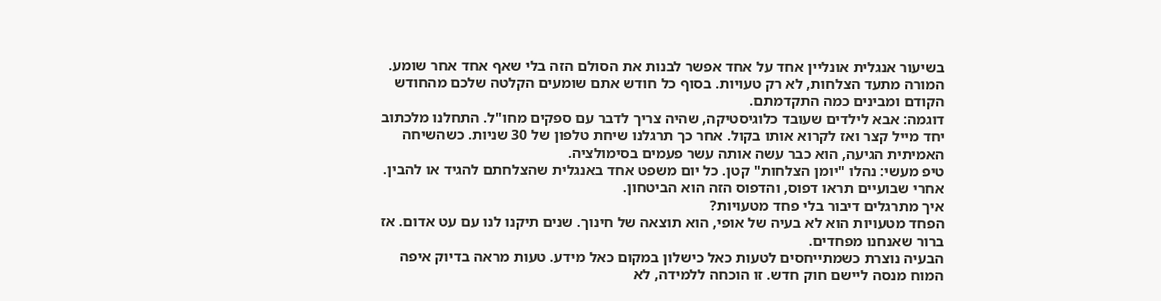בשיעור אנגלית אונליין אחד על אחד אפשר לבנות את הסולם הזה בלי שאף אחד אחר שומע. המורה מתעד הצלחות, לא רק טעויות. בסוף כל חודש אתם שומעים הקלטה שלכם מהחודש הקודם ומבינים כמה התקדמתם.
דוגמה: אבא לילדים שעובד כלוגיסטיקה, שהיה צריך לדבר עם ספקים מחו"ל. התחלנו מלכתוב יחד מייל קצר ואז לקרוא אותו בקול. אחר כך תרגלנו שיחת טלפון של 30 שניות. כשהשיחה האמיתית הגיעה, הוא כבר עשה אותה עשר פעמים בסימולציה.
טיפ מעשי: נהלו "יומן הצלחות" קטן. כל יום משפט אחד באנגלית שהצלחתם להגיד או להבין. אחרי שבועיים תראו דפוס, והדפוס הזה הוא הביטחון.
איך מתרגלים דיבור בלי פחד מטעויות?
הפחד מטעויות הוא לא בעיה של אופי, הוא תוצאה של חינוך. שנים תיקנו לנו עם עט אדום. אז ברור שאנחנו מפחדים.
הבעיה נוצרת כשמתייחסים לטעות כאל כישלון במקום כאל מידע. טעות מראה בדיוק איפה המוח מנסה ליישם חוק חדש. זו הוכחה ללמידה, לא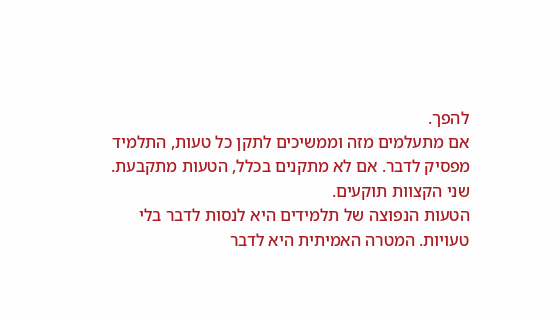להפך.
אם מתעלמים מזה וממשיכים לתקן כל טעות, התלמיד מפסיק לדבר. אם לא מתקנים בכלל, הטעות מתקבעת. שני הקצוות תוקעים.
הטעות הנפוצה של תלמידים היא לנסות לדבר בלי טעויות. המטרה האמיתית היא לדבר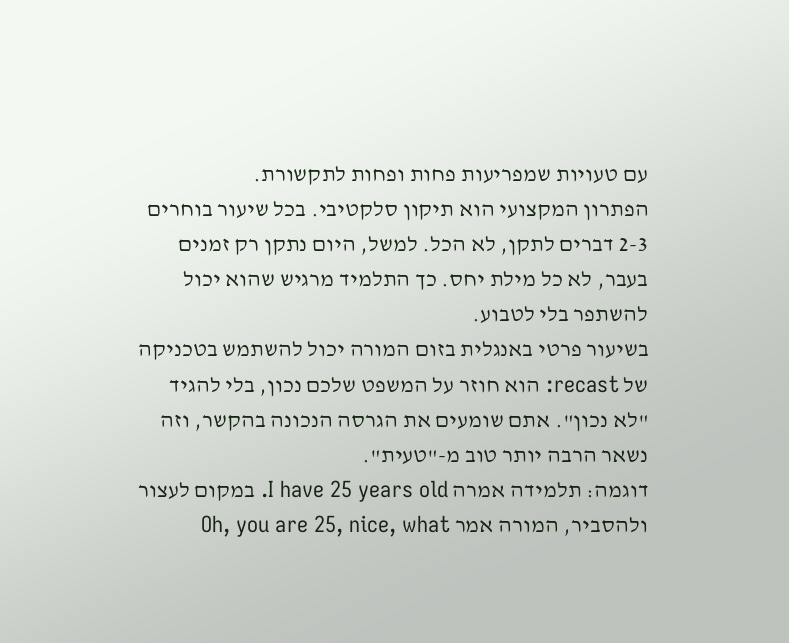עם טעויות שמפריעות פחות ופחות לתקשורת.
הפתרון המקצועי הוא תיקון סלקטיבי. בכל שיעור בוחרים 2-3 דברים לתקן, לא הכל. למשל, היום נתקן רק זמנים בעבר, לא כל מילת יחס. כך התלמיד מרגיש שהוא יכול להשתפר בלי לטבוע.
בשיעור פרטי באנגלית בזום המורה יכול להשתמש בטכניקה של recast: הוא חוזר על המשפט שלכם נכון, בלי להגיד "לא נכון". אתם שומעים את הגרסה הנכונה בהקשר, וזה נשאר הרבה יותר טוב מ-"טעית".
דוגמה: תלמידה אמרה I have 25 years old. במקום לעצור ולהסביר, המורה אמר Oh, you are 25, nice, what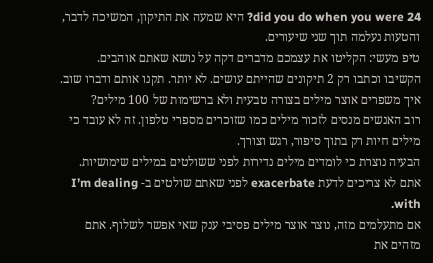did you do when you were 24? היא שמעה את התיקון, המשיכה לדבר, והטעות נעלמה תוך שני שיעורים.
טיפ מעשי: הקליטו את עצמכם מדברים דקה על נושא שאתם אוהבים. הקשיבו וכתבו רק 2 תיקונים שהייתם עושים. לא יותר. תקנו אותם ודברו שוב.
איך משפרים אוצר מילים בצורה טבעית ולא ברשימות של 100 מילים?
רוב האנשים מנסים לזכור מילים כמו שזוכרים מספרי טלפון. זה לא עובד כי מילים חיות רק בתוך סיפור, רגש וצורך.
הבעיה נוצרת כי לומדים מילים נדירות לפני ששולטים במילים שימושיות. אתם לא צריכים לדעת exacerbate לפני שאתם שולטים ב- I’m dealing with.
אם מתעלמים מזה, נוצר אוצר מילים פסיבי ענק שאי אפשר לשלוף. אתם מזהים את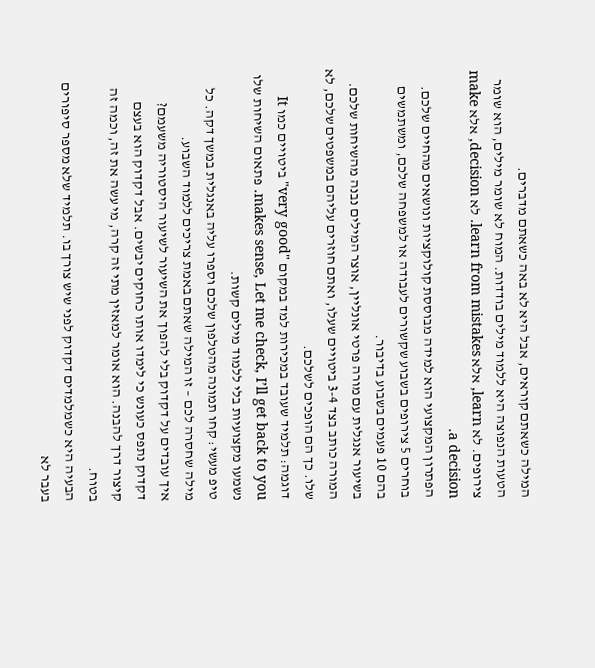המילה כשאתם קוראים, אבל היא לא באה כשאתם מדברים.
הטעות הנפוצה היא ללמוד מילים בודדות. המוח לא שומר מילים, הוא שומר צירופים. לא learn, אלא learn from mistakes. לא decision, אלא make a decision.
הפתרון המקצועי הוא למידה מבוססת קולוקציות ונושאים מהחיים שלכם. בוחרים 5 צירופים בשבוע שקשורים לעבודה או למשפחה שלכם, ומשתמשים בהם 10 פעמים בשבוע בדיבור.
בשיעור אנגלית עם מורה פרטי אונליין, אוצר המילים נבנה מהשיחות שלכם. המורה כותב בצד 3-4 ביטויים שעלו, ואתם חוזרים עליהם במשפטים שלכם, לא שלו. כך הם הופכים לשלכם.
דוגמה: תלמיד שעובד במכירות למד במקום "very good" ביטויים כמו It makes sense, Let me check, I’ll get back to you. פתאום השיחות שלו נשמעו מקצועיות בלי ללמוד מילים קשות.
טיפ מעשי: קחו תמונה מהטלפון שלכם וספרו עליה באנגלית במשך דקה. כל מילה שחסרה לכם – זו המילה שאתם באמת צריכים ללמוד השבוע.
איך עובדים על דקדוק בלי להפוך את השיעור לשיעור היסטוריה משעמם?
דקדוק נתפס כעונש כי לימדו אותו כחוקים יבשים. אבל דקדוק הוא בעצם קיצור דרך להבנה. הוא אומר למאזין מתי זה קרה, מי עשה את זה, וכמה זה בטוח.
הבעיה היא כשמלמדים דקדוק לפני שיש צורך בו. תלמיד שלא מספר סיפורים בעבר לא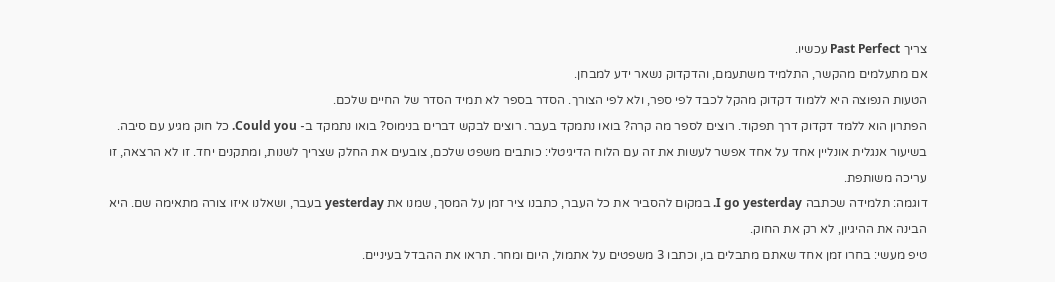צריך Past Perfect עכשיו.
אם מתעלמים מהקשר, התלמיד משתעמם, והדקדוק נשאר ידע למבחן.
הטעות הנפוצה היא ללמוד דקדוק מהקל לכבד לפי ספר, ולא לפי הצורך. הסדר בספר לא תמיד הסדר של החיים שלכם.
הפתרון הוא ללמד דקדוק דרך תפקוד. רוצים לספר מה קרה? בואו נתמקד בעבר. רוצים לבקש דברים בנימוס? בואו נתמקד ב- Could you. כל חוק מגיע עם סיבה.
בשיעור אנגלית אונליין אחד על אחד אפשר לעשות את זה עם הלוח הדיגיטלי: כותבים משפט שלכם, צובעים את החלק שצריך לשנות, ומתקנים יחד. זו לא הרצאה, זו עריכה משותפת.
דוגמה: תלמידה שכתבה I go yesterday. במקום להסביר את כל העבר, כתבנו ציר זמן על המסך, שמנו את yesterday בעבר, ושאלנו איזו צורה מתאימה שם. היא הבינה את ההיגיון, לא רק את החוק.
טיפ מעשי: בחרו זמן אחד שאתם מתבלים בו, וכתבו 3 משפטים על אתמול, היום ומחר. תראו את ההבדל בעיניים.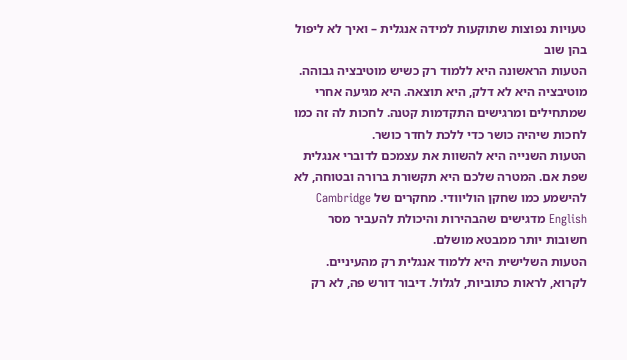טעויות נפוצות שתוקעות למידה אנגלית – ואיך לא ליפול בהן שוב
הטעות הראשונה היא ללמוד רק כשיש מוטיבציה גבוהה. מוטיבציה היא לא דלק, היא תוצאה. היא מגיעה אחרי שמתחילים ומרגישים התקדמות קטנה. לחכות לה זה כמו לחכות שיהיה כושר כדי ללכת לחדר כושר.
הטעות השנייה היא להשוות את עצמכם לדוברי אנגלית שפת אם. המטרה שלכם היא תקשורת ברורה ובטוחה, לא להישמע כמו שחקן הוליוודי. מחקרים של Cambridge English מדגישים שהבהירות והיכולת להעביר מסר חשובות יותר ממבטא מושלם.
הטעות השלישית היא ללמוד אנגלית רק מהעיניים. לקרוא, לראות כתוביות, לגלול. דיבור דורש פה, לא רק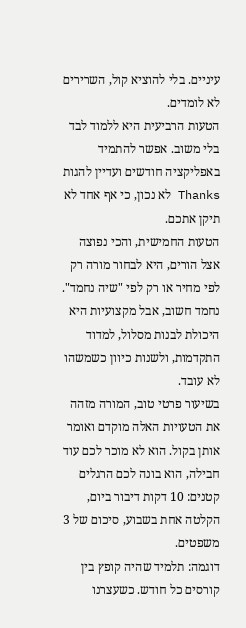עיניים. בלי להוציא קול, השרירים לא לומדים.
הטעות הרביעית היא ללמוד לבד בלי משוב. אפשר להתמיד באפליקציה חודשים ועדיין להגות Thanks לא נכון, כי אף אחד לא תיקן אתכם.
הטעות החמישית, והכי נפוצה אצל הורים, היא לבחור מורה רק לפי מחיר או רק לפי "שיה נחמד". נחמד חשוב, אבל מקצועיות היא היכולת לבנות מסלול, למדוד התקדמות, ולשנות כיוון כשמשהו לא עובד.
בשיעור פרטי טוב, המורה מזהה את הטעויות האלה מוקדם ואומר אותן בקול. הוא לא מוכר לכם עוד חבילה, הוא בונה לכם הרגלים קטנים: 10 דקות דיבור ביום, הקלטה אחת בשבוע, סיכום של 3 משפטים.
דוגמה: תלמיד שהיה קופץ בין קורסים כל חודש. כשעצרנו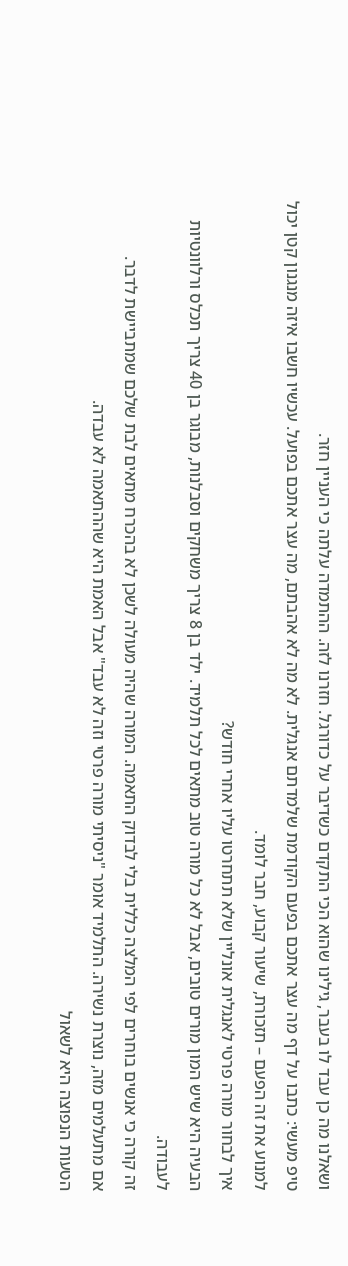ושאלנו מה כן עבד לו בעבר, גילינו שהוא הכי התקדם כשדיבר על כדורגל. חזרנו לזה. ההתמדה עלתה כי העניין חזר.
טיפ מעשי: כתבו על דף מה עצר אתכם בפעם הקודמת שלמדתם אנגלית. לא מה לא אהבתם, מה עצר אתכם בפועל. עכשיו חשבו איזה מנגנון קטן יכול למנוע את זה הפעם – תזכורת, שיעור קבוע, חבר לומד.
איך לבחור מורה פרטי לאנגלית אונליין שלא תתחרטו עליו אחרי חודש?
הבעיה היא שיש המון מורים טובים, אבל לא כל מורה טוב מתאים לכל תלמיד. ילד בן 8 צריך משחקים וסבלנות, מבוגר בן 40 צריך תכלס ורלוונטיות לעבודה.
זה קורה כי אנשים בוחרים לפי המלצה כללית בלי לבדוק התאמה. המורה שהיה מעולה לשכן לא בהכרח מתאים לבת שלכם שמתביישת לדבר.
אם מתעלמים מזה, נוצרת נשירה. התלמיד אומר "ניסיתי מורה פרטי וזה לא עבד" אבל האמת היא שההתאמה לא עבדה.
הטעות הנפוצה היא לשאול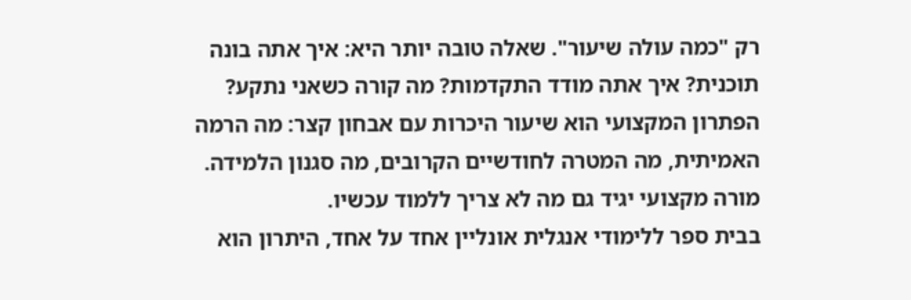רק "כמה עולה שיעור". שאלה טובה יותר היא: איך אתה בונה תוכנית? איך אתה מודד התקדמות? מה קורה כשאני נתקע?
הפתרון המקצועי הוא שיעור היכרות עם אבחון קצר: מה הרמה האמיתית, מה המטרה לחודשיים הקרובים, מה סגנון הלמידה. מורה מקצועי יגיד גם מה לא צריך ללמוד עכשיו.
בבית ספר ללימודי אנגלית אונליין אחד על אחד, היתרון הוא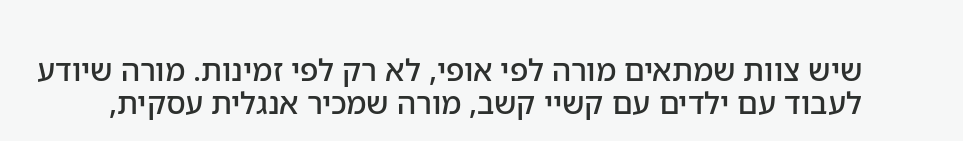שיש צוות שמתאים מורה לפי אופי, לא רק לפי זמינות. מורה שיודע לעבוד עם ילדים עם קשיי קשב, מורה שמכיר אנגלית עסקית,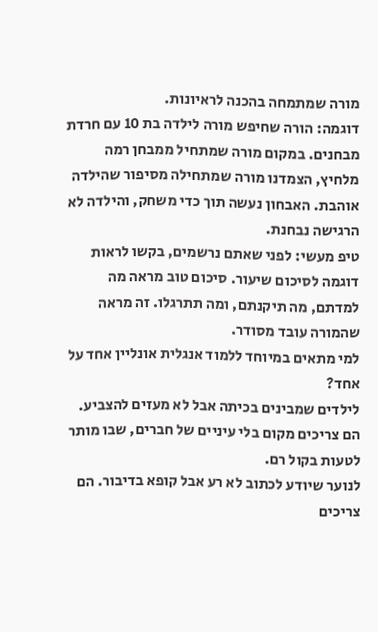מורה שמתמחה בהכנה לראיונות.
דוגמה: הורה שחיפש מורה לילדה בת 10 עם חרדת מבחנים. במקום מורה שמתחיל ממבחן רמה מלחיץ, הצמדנו מורה שמתחילה מסיפור שהילדה אוהבת. האבחון נעשה תוך כדי משחק, והילדה לא הרגישה נבחנת.
טיפ מעשי: לפני שאתם נרשמים, בקשו לראות דוגמה לסיכום שיעור. סיכום טוב מראה מה למדתם, מה תיקנתם, ומה תתרגלו. זה מראה שהמורה עובד מסודר.
למי מתאים במיוחד ללמוד אנגלית אונליין אחד על אחד?
לילדים שמבינים בכיתה אבל לא מעזים להצביע. הם צריכים מקום בלי עיניים של חברים, שבו מותר לטעות בקול רם.
לנוער שיודע לכתוב לא רע אבל קופא בדיבור. הם צריכים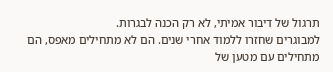תרגול של דיבור אמיתי, לא רק הכנה לבגרות.
למבוגרים שחזרו ללמוד אחרי שנים. הם לא מתחילים מאפס, הם מתחילים עם מטען של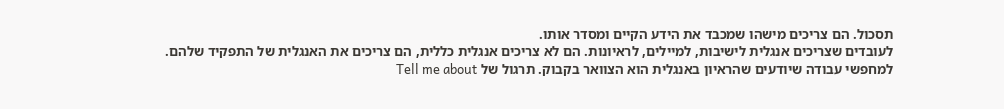תסכול. הם צריכים מישהו שמכבד את הידע הקיים ומסדר אותו.
לעובדים שצריכים אנגלית לישיבות, למיילים, לראיונות. הם לא צריכים אנגלית כללית, הם צריכים את האנגלית של התפקיד שלהם.
למחפשי עבודה שיודעים שהראיון באנגלית הוא הצוואר בקבוק. תרגול של Tell me about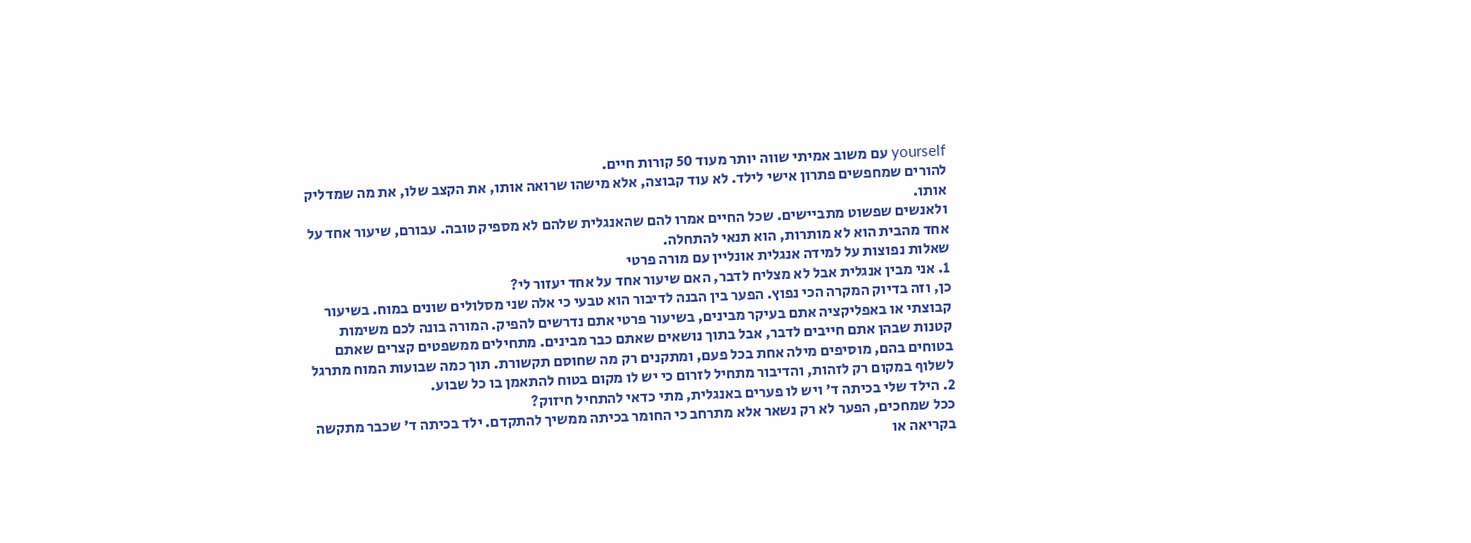yourself עם משוב אמיתי שווה יותר מעוד 50 קורות חיים.
להורים שמחפשים פתרון אישי לילד. לא עוד קבוצה, אלא מישהו שרואה אותו, את הקצב שלו, את מה שמדליק אותו.
ולאנשים שפשוט מתביישים. שכל החיים אמרו להם שהאנגלית שלהם לא מספיק טובה. עבורם, שיעור אחד על אחד מהבית הוא לא מותרות, הוא תנאי להתחלה.
שאלות נפוצות על למידה אנגלית אונליין עם מורה פרטי
1. אני מבין אנגלית אבל לא מצליח לדבר, האם שיעור אחד על אחד יעזור לי?
כן, וזה בדיוק המקרה הכי נפוץ. הפער בין הבנה לדיבור הוא טבעי כי אלה שני מסלולים שונים במוח. בשיעור קבוצתי או באפליקציה אתם בעיקר מבינים, בשיעור פרטי אתם נדרשים להפיק. המורה בונה לכם משימות קטנות שבהן אתם חייבים לדבר, אבל בתוך נושאים שאתם כבר מבינים. מתחילים ממשפטים קצרים שאתם בטוחים בהם, מוסיפים מילה אחת בכל פעם, ומתקנים רק מה שחוסם תקשורת. תוך כמה שבועות המוח מתרגל לשלוף במקום רק לזהות, והדיבור מתחיל לזרום כי יש לו מקום בטוח להתאמן בו כל שבוע.
2. הילד שלי בכיתה ד' ויש לו פערים באנגלית, מתי כדאי להתחיל חיזוק?
ככל שמחכים, הפער לא רק נשאר אלא מתרחב כי החומר בכיתה ממשיך להתקדם. ילד בכיתה ד' שכבר מתקשה בקריאה או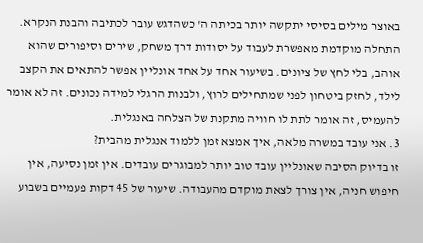באוצר מילים בסיסי יתקשה יותר בכיתה ה' כשהדגש עובר לכתיבה והבנת הנקרא. התחלה מוקדמת מאפשרת לעבוד על יסודות דרך משחק, שירים וסיפורים שהוא אוהב, בלי לחץ של ציונים. בשיעור אחד על אחד אונליין אפשר להתאים את הקצב לילד, לחזק ביטחון לפני שמתחילים לרוץ, ולבנות הרגלי למידה נכונים. זה לא אומר להעמיס, זה אומר לתת לו חוויה מתקנת של הצלחה באנגלית.
3. אני עובד במשרה מלאה, איך אמצא זמן ללמוד אנגלית מהבית?
זו בדיוק הסיבה שאונליין עובד טוב יותר למבוגרים עובדים. אין זמן נסיעה, אין חיפוש חניה, אין צורך לצאת מוקדם מהעבודה. שיעור של 45 דקות פעמיים בשבוע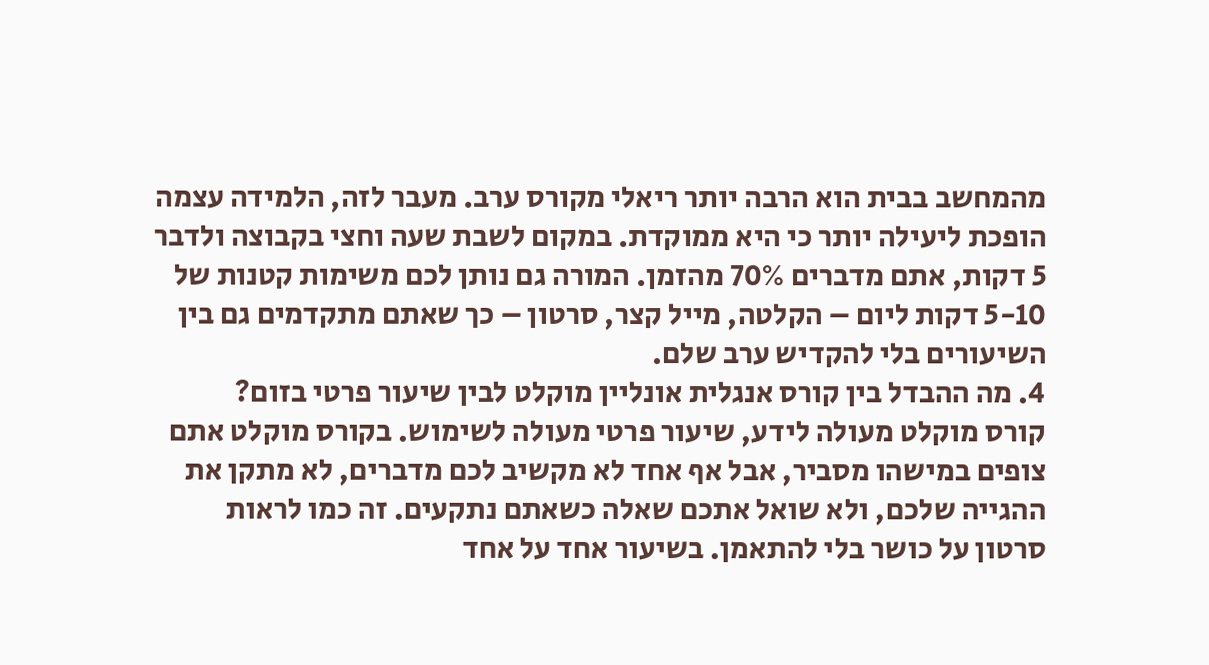מהמחשב בבית הוא הרבה יותר ריאלי מקורס ערב. מעבר לזה, הלמידה עצמה הופכת ליעילה יותר כי היא ממוקדת. במקום לשבת שעה וחצי בקבוצה ולדבר 5 דקות, אתם מדברים 70% מהזמן. המורה גם נותן לכם משימות קטנות של 5-10 דקות ליום – הקלטה, מייל קצר, סרטון – כך שאתם מתקדמים גם בין השיעורים בלי להקדיש ערב שלם.
4. מה ההבדל בין קורס אנגלית אונליין מוקלט לבין שיעור פרטי בזום?
קורס מוקלט מעולה לידע, שיעור פרטי מעולה לשימוש. בקורס מוקלט אתם צופים במישהו מסביר, אבל אף אחד לא מקשיב לכם מדברים, לא מתקן את ההגייה שלכם, ולא שואל אתכם שאלה כשאתם נתקעים. זה כמו לראות סרטון על כושר בלי להתאמן. בשיעור אחד על אחד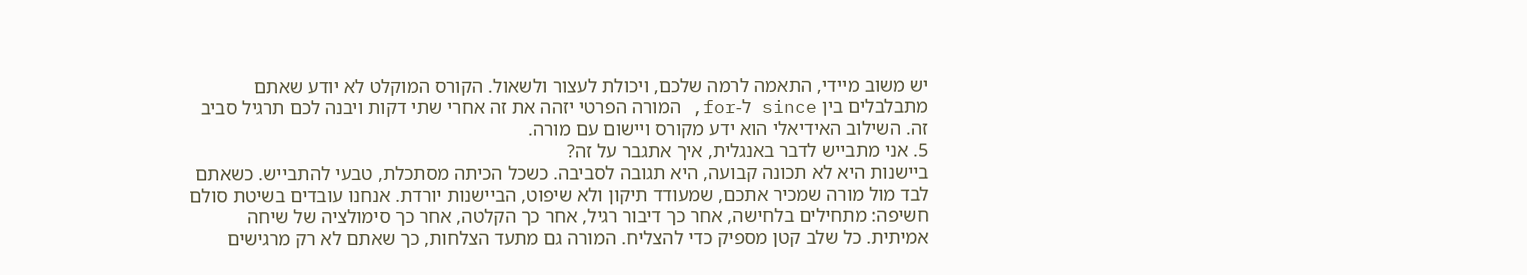יש משוב מיידי, התאמה לרמה שלכם, ויכולת לעצור ולשאול. הקורס המוקלט לא יודע שאתם מתבלבלים בין since ל-for, המורה הפרטי יזהה את זה אחרי שתי דקות ויבנה לכם תרגיל סביב זה. השילוב האידיאלי הוא ידע מקורס ויישום עם מורה.
5. אני מתבייש לדבר באנגלית, איך אתגבר על זה?
ביישנות היא לא תכונה קבועה, היא תגובה לסביבה. כשכל הכיתה מסתכלת, טבעי להתבייש. כשאתם לבד מול מורה שמכיר אתכם, שמעודד תיקון ולא שיפוט, הביישנות יורדת. אנחנו עובדים בשיטת סולם חשיפה: מתחילים בלחישה, אחר כך דיבור רגיל, אחר כך הקלטה, אחר כך סימולציה של שיחה אמיתית. כל שלב קטן מספיק כדי להצליח. המורה גם מתעד הצלחות, כך שאתם לא רק מרגישים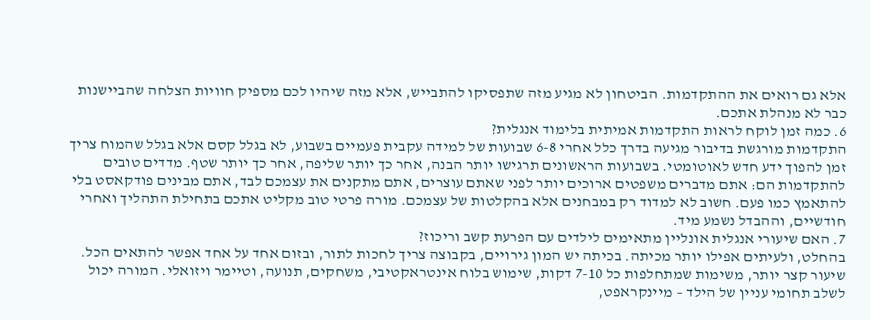אלא גם רואים את ההתקדמות. הביטחון לא מגיע מזה שתפסיקו להתבייש, אלא מזה שיהיו לכם מספיק חוויות הצלחה שהביישנות כבר לא מנהלת אתכם.
6. כמה זמן לוקח לראות התקדמות אמיתית בלימוד אנגלית?
התקדמות מורגשת בדיבור מגיעה בדרך כלל אחרי 6-8 שבועות של למידה עקבית פעמיים בשבוע, לא בגלל קסם אלא בגלל שהמוח צריך זמן להפוך ידע חדש לאוטומטי. בשבועות הראשונים תרגישו יותר הבנה, אחר כך יותר שליפה, אחר כך יותר שטף. מדדים טובים להתקדמות הם: אתם מדברים משפטים ארוכים יותר לפני שאתם עוצרים, אתם מתקנים את עצמכם לבד, אתם מבינים פודקאסט בלי להתאמץ כמו פעם. חשוב לא למדוד רק במבחנים אלא בהקלטות של עצמכם. מורה פרטי טוב מקליט אתכם בתחילת התהליך ואחרי חודשיים, וההבדל נשמע מיד.
7. האם שיעורי אנגלית אונליין מתאימים לילדים עם הפרעת קשב וריכוז?
בהחלט, ולעיתים אפילו יותר מכיתה. בכיתה יש המון גירויים, בקבוצה צריך לחכות לתור, ובזום אחד על אחד אפשר להתאים הכל. שיעור קצר יותר, משימות שמתחלפות כל 7-10 דקות, שימוש בלוח אינטראקטיבי, משחקים, תנועה, וטיימר ויזואלי. המורה יכול לשלב תחומי עניין של הילד – מיינקראפט,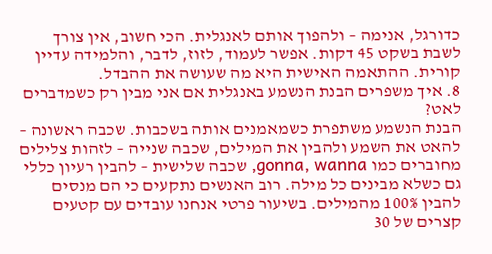כדורגל, אנימה – ולהפוך אותם לאנגלית. הכי חשוב, אין צורך לשבת בשקט 45 דקות. אפשר לעמוד, לזוז, לדבר, והלמידה עדיין קורית. ההתאמה האישית היא מה שעושה את ההבדל.
8. איך משפרים הבנת הנשמע באנגלית אם אני מבין רק כשמדברים לאט?
הבנת הנשמע משתפרת כשמאמנים אותה בשכבות. שכבה ראשונה – להאט את השמע ולהבין את המילים, שכבה שנייה – לזהות צלילים מחוברים כמו gonna, wanna, שכבה שלישית – להבין רעיון כללי גם כשלא מבינים כל מילה. רוב האנשים נתקעים כי הם מנסים להבין 100% מהמילים. בשיעור פרטי אנחנו עובדים עם קטעים קצרים של 30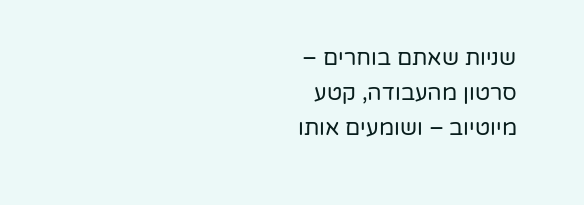שניות שאתם בוחרים – סרטון מהעבודה, קטע מיוטיוב – ושומעים אותו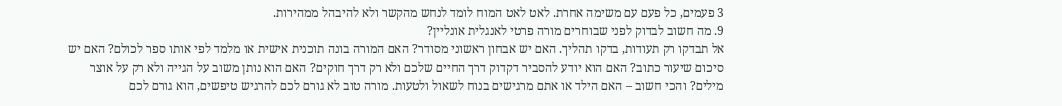3 פעמים, כל פעם עם משימה אחרת. לאט לאט המוח לומד לנחש מהקשר ולא להיבהל ממהירות.
9. מה חשוב לבדוק לפני שבוחרים מורה פרטי לאנגלית אונליין?
אל תבדקו רק תעודות, בדקו תהליך. האם יש אבחון ראשוני מסודר? האם המורה בונה תוכנית אישית או מלמד לפי אותו ספר לכולם? האם יש סיכום שיעור כתוב? האם הוא יודע להסביר דקדוק דרך החיים שלכם ולא רק דרך חוקים? האם הוא נותן משוב על הגייה ולא רק על אוצר מילים? והכי חשוב – האם הילד או אתם מרגישים בנוח לשאול ולטעות. מורה טוב לא גורם לכם להרגיש טיפשים, הוא גורם לכם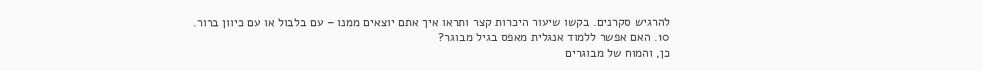להרגיש סקרנים. בקשו שיעור היכרות קצר ותראו איך אתם יוצאים ממנו – עם בלבול או עם כיוון ברור.
10. האם אפשר ללמוד אנגלית מאפס בגיל מבוגר?
כן, והמוח של מבוגרים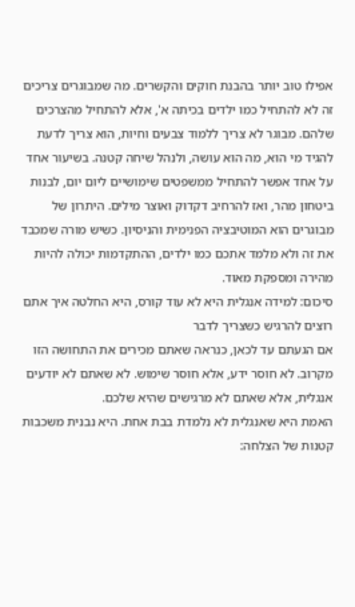אפילו טוב יותר בהבנת חוקים והקשרים. מה שמבוגרים צריכים זה לא להתחיל כמו ילדים בכיתה א', אלא להתחיל מהצרכים שלהם. מבוגר לא צריך ללמוד צבעים וחיות, הוא צריך לדעת להגיד מי הוא, מה הוא עושה, ולנהל שיחה קטנה. בשיעור אחד על אחד אפשר להתחיל ממשפטים שימושיים ליום יום, לבנות ביטחון מהר, ואז להרחיב דקדוק ואוצר מילים. היתרון של מבוגרים הוא המוטיבציה הפנימית והניסיון. כשיש מורה שמכבד את זה ולא מלמד אתכם כמו ילדים, ההתקדמות יכולה להיות מהירה ומספקת מאוד.
סיכום: למידה אנגלית היא לא עוד קורס, היא החלטה איך אתם רוצים להרגיש כשצריך לדבר
אם הגעתם עד לכאן, כנראה שאתם מכירים את התחושה הזו מקרוב. לא חוסר ידע, אלא חוסר שימוש. לא שאתם לא יודעים אנגלית, אלא שאתם לא מרגישים שהיא שלכם.
האמת היא שאנגלית לא נלמדת בבת אחת. היא נבנית משכבות קטנות של הצלחה: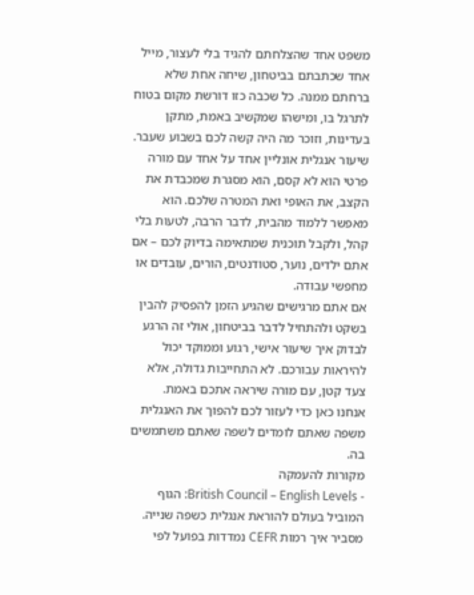משפט אחד שהצלחתם להגיד בלי לעצור, מייל אחד שכתבתם בביטחון, שיחה אחת שלא ברחתם ממנה. כל שכבה כזו דורשת מקום בטוח לתרגל בו, ומישהו שמקשיב באמת, מתקן בעדינות, וזוכר מה היה קשה לכם בשבוע שעבר.
שיעור אנגלית אונליין אחד על אחד עם מורה פרטי הוא לא קסם, הוא מסגרת שמכבדת את הקצב, את האופי ואת המטרה שלכם. הוא מאפשר ללמוד מהבית, לדבר הרבה, לטעות בלי קהל, ולקבל תוכנית שמתאימה בדיוק לכם – אם אתם ילדים, נוער, סטודנטים, הורים, עובדים או מחפשי עבודה.
אם אתם מרגישים שהגיע הזמן להפסיק להבין בשקט ולהתחיל לדבר בביטחון, אולי זה הרגע לבדוק איך שיעור אישי, רגוע וממוקד יכול להיראות עבורכם. לא התחייבות גדולה, אלא צעד קטן, עם מורה שיראה אתכם באמת.
אנחנו כאן כדי לעזור לכם להפוך את האנגלית משפה שאתם לומדים לשפה שאתם משתמשים בה.
מקורות להעמקה
- British Council – English Levels: הגוף המוביל בעולם להוראת אנגלית כשפה שנייה. מסביר איך רמות CEFR נמדדות בפועל לפי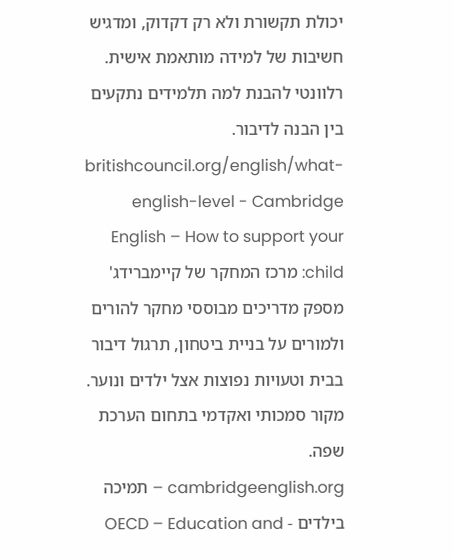יכולת תקשורת ולא רק דקדוק, ומדגיש חשיבות של למידה מותאמת אישית. רלוונטי להבנת למה תלמידים נתקעים בין הבנה לדיבור.
britishcouncil.org/english/what-english-level - Cambridge English – How to support your child: מרכז המחקר של קיימברידג' מספק מדריכים מבוססי מחקר להורים ולמורים על בניית ביטחון, תרגול דיבור בבית וטעויות נפוצות אצל ילדים ונוער. מקור סמכותי ואקדמי בתחום הערכת שפה.
cambridgeenglish.org – תמיכה בילדים - OECD – Education and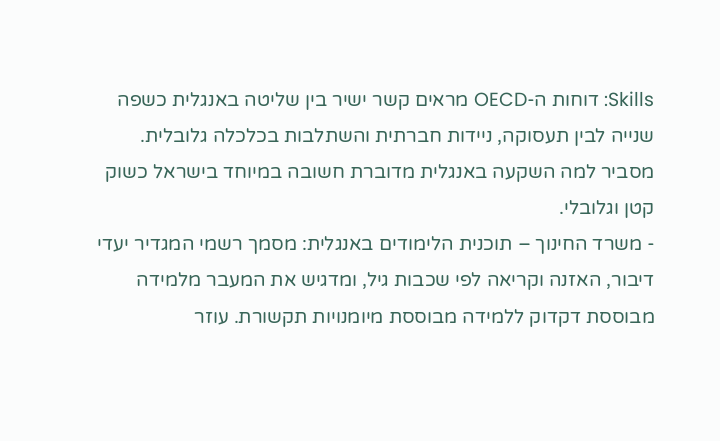Skills: דוחות ה-OECD מראים קשר ישיר בין שליטה באנגלית כשפה שנייה לבין תעסוקה, ניידות חברתית והשתלבות בכלכלה גלובלית. מסביר למה השקעה באנגלית מדוברת חשובה במיוחד בישראל כשוק קטן וגלובלי.
- משרד החינוך – תוכנית הלימודים באנגלית: מסמך רשמי המגדיר יעדי דיבור, האזנה וקריאה לפי שכבות גיל, ומדגיש את המעבר מלמידה מבוססת דקדוק ללמידה מבוססת מיומנויות תקשורת. עוזר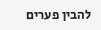להבין פערים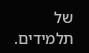של תלמידים.